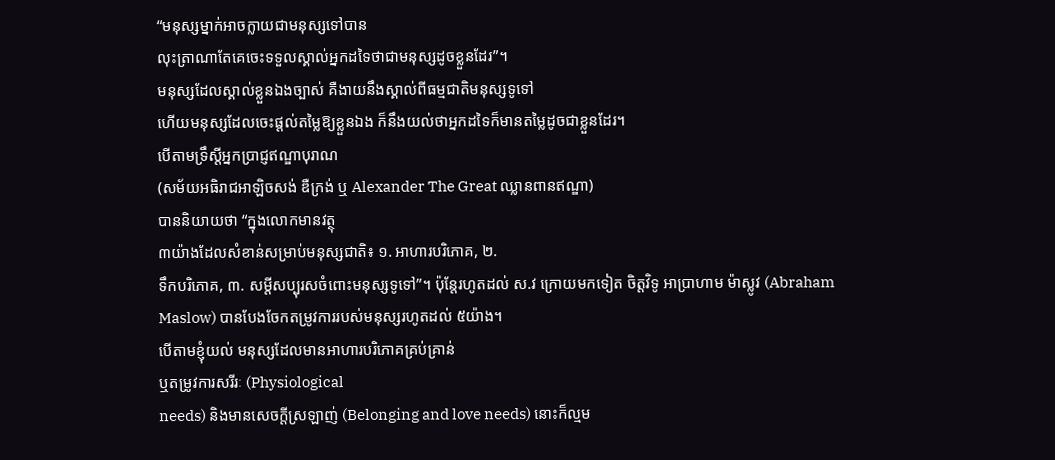“មនុស្សម្នាក់អាចក្លាយជាមនុស្សទៅបាន
លុះត្រាណាតែគេចេះទទួលស្គាល់អ្នកដទៃថាជាមនុស្សដូចខ្លួនដែរ”។
មនុស្សដែលស្គាល់ខ្លួនឯងច្បាស់ គឺងាយនឹងស្គាល់ពីធម្មជាតិមនុស្សទូទៅ
ហើយមនុស្សដែលចេះផ្តល់តម្លៃឱ្យខ្លួនឯង ក៏នឹងយល់ថាអ្នកដទៃក៏មានតម្លៃដូចជាខ្លួនដែរ។
បើតាមទ្រឹស្តីអ្នកប្រាជ្ញឥណ្ឌាបុរាណ
(សម័យអធិរាជអាឡិចសង់ ឌឺក្រង់ ឬ Alexander The Great ឈ្លានពានឥណ្ឌា)
បាននិយាយថា “ក្នុងលោកមានវត្ថុ
៣យ៉ាងដែលសំខាន់សម្រាប់មនុស្សជាតិ៖ ១. អាហារបរិភោគ, ២.
ទឹកបរិភោគ, ៣. សម្តីសប្បុរសចំពោះមនុស្សទូទៅ”។ ប៉ុន្តែរហូតដល់ ស.វ ក្រោយមកទៀត ចិត្តវិទូ អាប្រាហាម ម៉ាស្លូវ (Abraham
Maslow) បានបែងចែកតម្រូវការរបស់មនុស្សរហូតដល់ ៥យ៉ាង។
បើតាមខ្ញុំយល់ មនុស្សដែលមានអាហារបរិភោគគ្រប់គ្រាន់
ឬតម្រូវការសរីរៈ (Physiological
needs) និងមានសេចក្តីស្រឡាញ់ (Belonging and love needs) នោះក៏ល្មម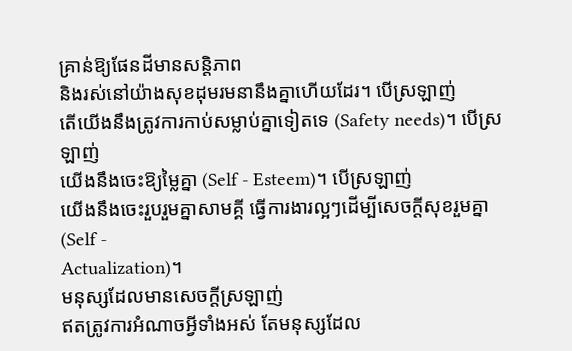គ្រាន់ឱ្យផែនដីមានសន្តិភាព
និងរស់នៅយ៉ាងសុខដុមរមនានឹងគ្នាហើយដែរ។ បើស្រឡាញ់
តើយើងនឹងត្រូវការកាប់សម្លាប់គ្នាទៀតទេ (Safety needs)។ បើស្រឡាញ់
យើងនឹងចេះឱ្យម្លៃគ្នា (Self - Esteem)។ បើស្រឡាញ់
យើងនឹងចេះរួបរួមគ្នាសាមគ្គី ធ្វើការងារល្អៗដើម្បីសេចក្តីសុខរួមគ្នា (Self -
Actualization)។
មនុស្សដែលមានសេចក្តីស្រឡាញ់
ឥតត្រូវការអំណាចអ្វីទាំងអស់ តែមនុស្សដែល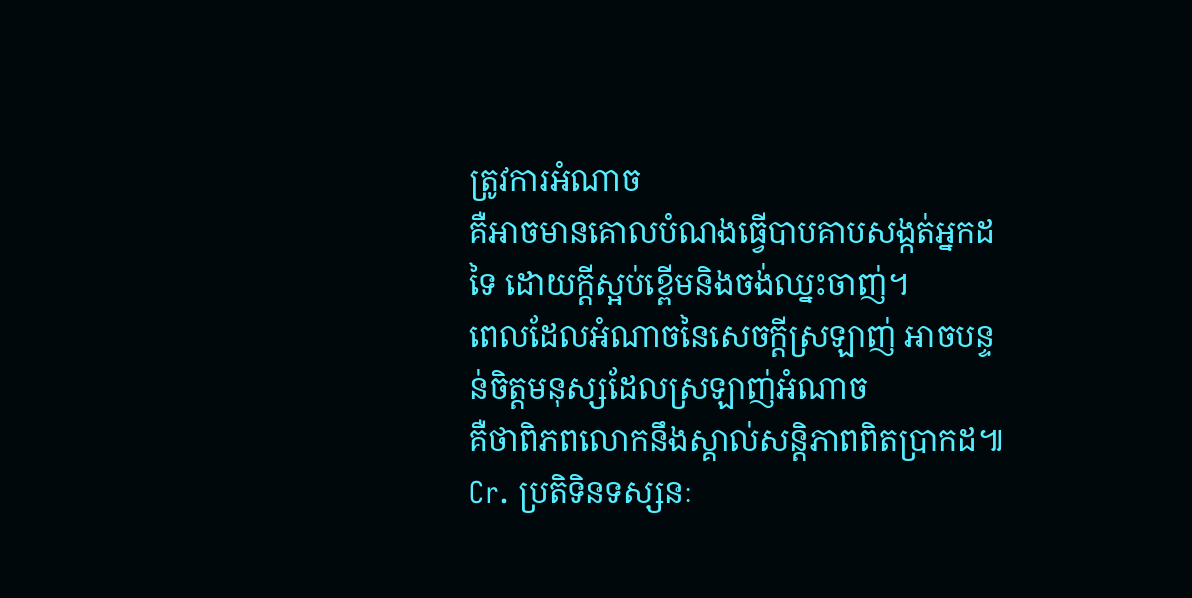ត្រូវការអំណាច
គឺអាចមានគោលបំណងធ្វើបាបគាបសង្កត់អ្នកដទៃ ដោយក្តីស្អប់ខ្ពើមនិងចង់ឈ្នះចាញ់។
ពេលដែលអំណាចនៃសេចក្តីស្រឡាញ់ អាចបន្ទន់ចិត្តមនុស្សដែលស្រឡាញ់អំណាច
គឺថាពិភពលោកនឹងស្គាល់សន្តិភាពពិតប្រាកដ៕
Cr. ប្រតិទិនទស្សនៈ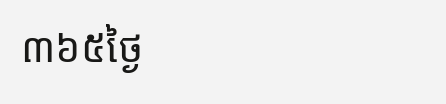៣៦៥ថ្ងៃ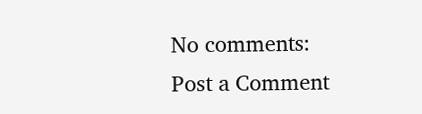No comments:
Post a Comment